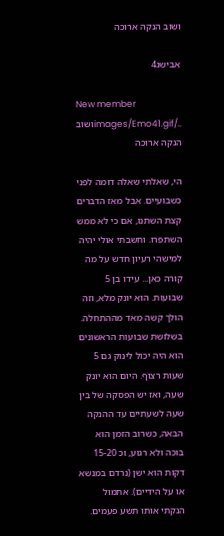ושוב הנקה ארוכה

אבישג4

New member
../images/Emo41.gifושוב הנקה ארוכה

הי, שאלתי שאלה דומה לפני כשבועיים. אבל מאז הדברים קצת השתנו, אם כי לא ממש השתפרו. וחשבתי אולי יהיה למישהי רעיון חדש על מה קורה כאן... עידו בן 5 שבועות. הוא יונק מלא, וזה הולך קשה מאד מההתחלה. בשלושת שבועות הראשונים הוא היה יכול לינוק גם 5 שעות רצוף. היום הוא יונק שעה, ואז יש הפסקה של בין שעה לשעתיים עד ההנקה הבאה, כשרוב הזמן הוא בוכה ולא רגוע, וכ 15-20 דקות הוא ישן (נרדם במנשא או על הידיים). אתמול הנקתי אותו תשע פעמים.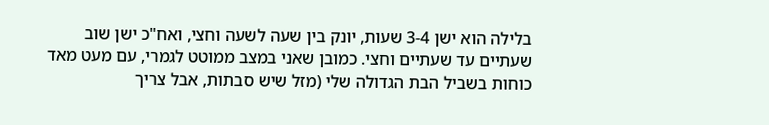בלילה הוא ישן 3-4 שעות, יונק בין שעה לשעה וחצי, ואח"כ ישן שוב שעתיים עד שעתיים וחצי. כמובן שאני במצב ממוטט לגמרי, עם מעט מאד כוחות בשביל הבת הגדולה שלי (מזל שיש סבתות, אבל צריך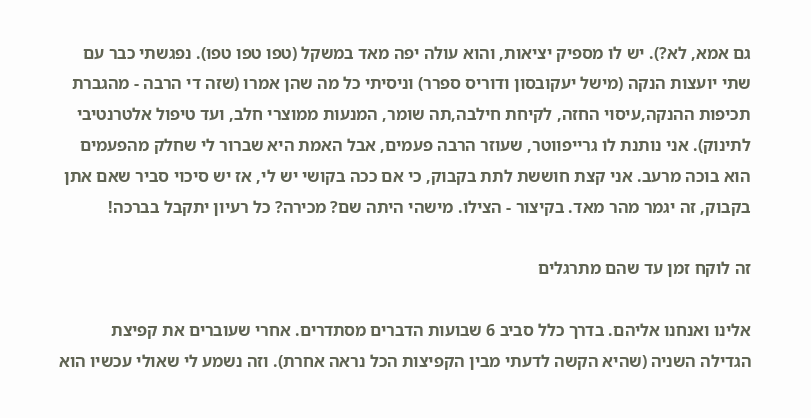גם אמא, לא?). יש לו מספיק יציאות, והוא עולה יפה מאד במשקל (טפו טפו טפו). נפגשתי כבר עם שתי יועצות הנקה (מישל יעקובסון ודוריס ספרר) וניסיתי כל מה שהן אמרו (שזה די הרבה - מהגברת תכיפות ההנקה,עיסוי החזה, לקיחת חילבה,תה שומר, המנעות ממוצרי חלב, ועד טיפול אלטרנטיבי לתינוק). אני נותנת לו גרייפווטר, שעוזר הרבה פעמים, אבל האמת היא שברור לי שחלק מהפעמים הוא בוכה מרעב. אני קצת חוששת לתת בקבוק, כי אם ככה בקושי יש לי, אז יש סיכוי סביר שאם אתן בקבוק, זה יגמר מהר מאד. בקיצור - הצילו. מישהי היתה שם? מכירה? כל רעיון יתקבל בברכה!

זה לוקח זמן עד שהם מתרגלים

אלינו ואנחנו אליהם. בדרך כלל סביב 6 שבועות הדברים מסתדרים. אחרי שעוברים את קפיצת הגדילה השניה (שהיא הקשה לדעתי מבין הקפיצות הכל נראה אחרת). וזה נשמע לי שאולי עכשיו הוא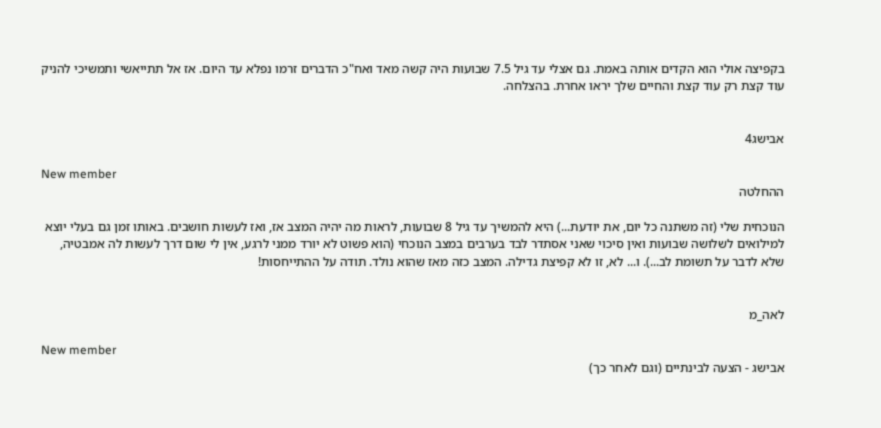בקפיצה אולי הוא הקדים אותה באמת. גם אצלי עד גיל 7.5 שבועות היה קשה מאד ואח"כ הדברים זרמו נפלא עד היום. אז אל תתייאשי ותמשיכי להניק עוד קצת רק עוד קצת והחיים שלך יראו אחרת. בהצלחה.


אבישג4

New member
ההחלטה

הנוכחית שלי (זה משתנה כל יום, את יודעת...) היא להמשיך עד גיל 8 שבועות, לראות מה יהיה המצב אז, ואז לעשות חושבים. באותו זמן גם בעלי יוצא למילואים לשלושה שבועות ואין סיכוי שאני אסתדר לבד בערבים במצב הנוכחי (הוא פשוט לא יורד ממני לרגע, אין לי שום דרך לעשות לה אמבטיה, שלא לדבר על תשומת לב...). ו... לא, זו לא קפיצת גדילה. המצב כזה מאז שהוא נולד. תודה על ההתייחסות!


לאה_מ

New member
אבישג - הצעה לבינתיים (וגם לאחר כך)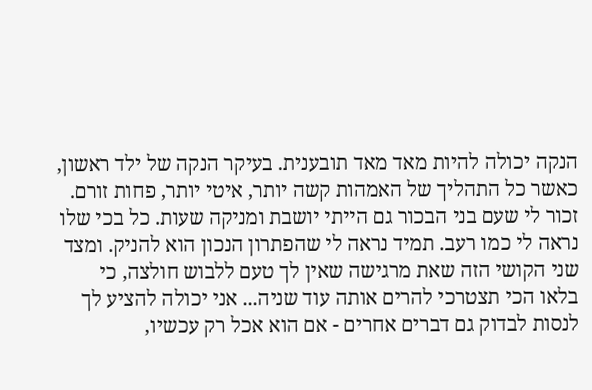הנקה יכולה להיות מאד מאד תובענית. בעיקר הנקה של ילד ראשון, כאשר כל התהליך של האמהות קשה יותר, איטי יותר, פחות זורם. זכור לי שעם בני הבכור גם הייתי יושבת ומניקה שעות. כל בכי שלו נראה לי כמו רעב. תמיד נראה לי שהפתרון הנכון הוא להניק. ומצד שני הקושי הזה שאת מרגישה שאין לך טעם ללבוש חולצה, כי בלאו הכי תצטרכי להרים אותה עוד שניה... אני יכולה להציע לך לנסות לבדוק גם דברים אחרים - אם הוא אכל רק עכשיו,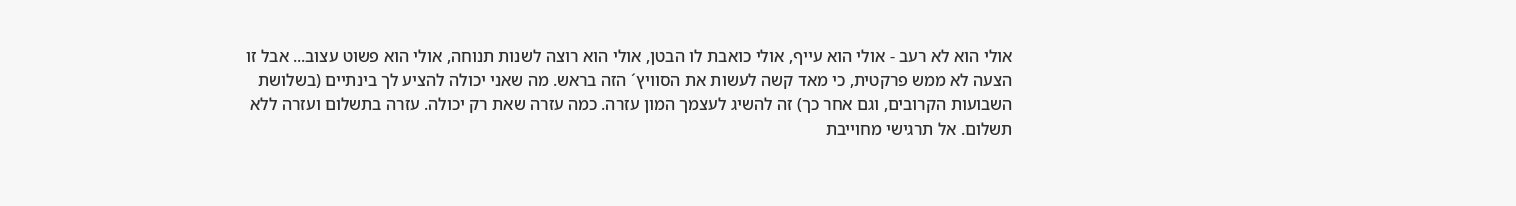אולי הוא לא רעב - אולי הוא עייף, אולי כואבת לו הבטן, אולי הוא רוצה לשנות תנוחה, אולי הוא פשוט עצוב... אבל זו הצעה לא ממש פרקטית, כי מאד קשה לעשות את הסוויץ´ הזה בראש. מה שאני יכולה להציע לך בינתיים (בשלושת השבועות הקרובים, וגם אחר כך) זה להשיג לעצמך המון עזרה. כמה עזרה שאת רק יכולה. עזרה בתשלום ועזרה ללא תשלום. אל תרגישי מחוייבת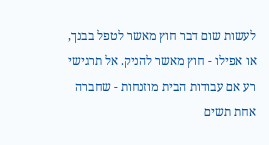לעשות שום דבר חוץ מאשר לטפל בבנך, או אפילו - חוץ מאשר להניק. אל תרגישי רע אם עבודות הבית מוזנחות - שחברה אחת תשים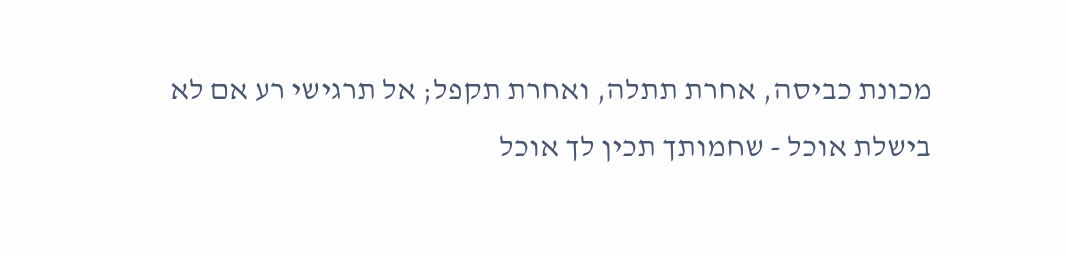מכונת כביסה, אחרת תתלה, ואחרת תקפל; אל תרגישי רע אם לא בישלת אוכל - שחמותך תכין לך אוכל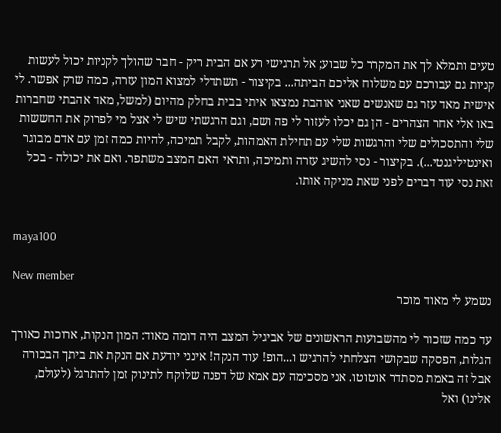טעים ותמלא לך את המקרר כל שבוע; אל תרגישי רע אם הבית ריק - חבר שהולך לקניות יכול לעשות קניות גם עבורכם עם משלוח אליכם הביתה... בקיצור - תשתדלי למצוא המון עזרה, כמה שרק אפשר. לי אישית מאד עזר גם שאנשים שאני אוהבת נמצאו איתי בבית בחלק מהיום (למשל, מאד אהבתי שחברות באו אלי אחר הצהרים - הן גם יכלו לעזור לי פה ושם, וגם הרגשתי שיש לי אצל מי לפרוק את החששות שלי והתסכולים שלי והרגשות שלי עם תחילת האמהות, לקבל תמיכה, להיות כמה זמן עם אדם מבוגר ואינטיליגנטי...). בקיצור - נסי להשיג עזרה ותמיכה, ותראי האם המצב משתפר. ואם את יכולה - בכל זאת נסי עוד דברים לפני שאת מניקה אותו.


maya100

New member
נשמע לי מאוד מוכר

עד כמה שזכור לי מהשבועות הראשונים של אביגיל המצב היה דומה מאוד: המון הנקות, ארוכות כאורך הגלות, הפסקה שבקושי הצלחתי להרגיש ו...הופ! עוד הנקה! אינני יודעת אם הנקת את ביתך הבכורה אבל זה באמת מסתדר אוטוטו. אני מסכימה עם אמא של דפנה שלוקח לתינוק זמן להתרגל (לעולם, אלינו) ואל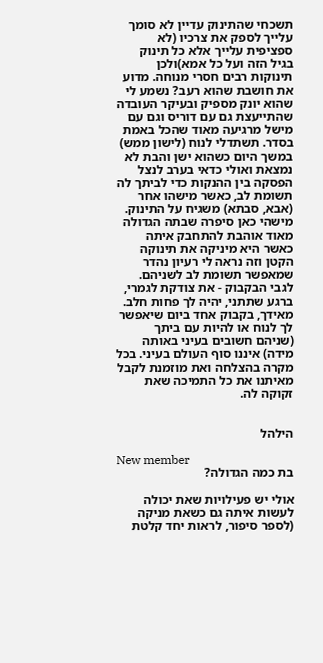תשכחי שהתינוק עדיין לא סומך עלייך לספק את צרכיו (לא ספציפית עלייך אלא כל תינוק בגיל הזה ועל כל אמא)ולכן תינוקות רבים חסרי מנוחה. מדוע את חושבת שהוא רעב? נשמע לי שהוא יונק מספיק ובעיקר העובדה שהתייעצת גם עם דוריס וגם עם מישל מרגיעה מאוד שהכל באמת בסדר. תשתדלי לנוח (לישון ממש) במשך היום כשהוא ישן והבת לא נמצאת ואולי כדאי בערב לנצל הפסקה בין ההנקות כדי לביתך לה תשומת לב, כאשר מישהו אחר (אבא, סבתא) משגיח על התינוק. מישהי כאן סיפרה שבתה הגדולה מאוד אוהבת להתחבק איתה כאשר היא מיניקה את תינוקה הקטן וזה נראה לי רעיון נהדר שמאפשר תשומת לב לשניהם. לגבי הבקבוק - את צודקת לגמרי, ברגע שתתני, יהיה לך פחות חלב. מאידך, בקבוק אחד ביום שיאפשר לך לנוח או להיות עם ביתך (שניהם חשובים בעיני באותה מידה) איננו סוף העולם בעיני. בכל מקרה בהצלחה ואת מוזמנת לקבל מאיתנו את כל התמיכה שאת זקוקה לה.


הילהל

New member
בת כמה הגדולה?

אולי יש פעילויות שאת יכולה לעשות איתה גם כשאת מניקה (לספר סיפור, לראות יחד קלטת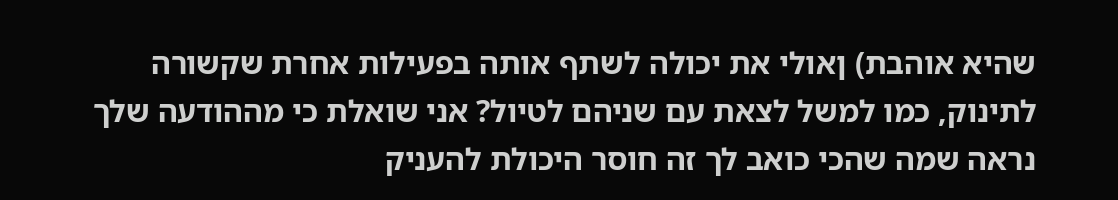שהיא אוהבת) ןאולי את יכולה לשתף אותה בפעילות אחרת שקשורה לתינוק, כמו למשל לצאת עם שניהם לטיול? אני שואלת כי מההודעה שלך נראה שמה שהכי כואב לך זה חוסר היכולת להעניק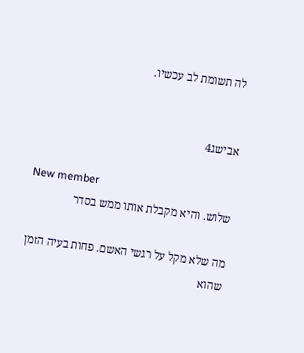לה תשומת לב עכשיו.


אבישג4

New member
שלוש. והיא מקבלת אותו ממש בסדר

מה שלא מקל על רגשי האשם. פחות בעיה הזמן שהוא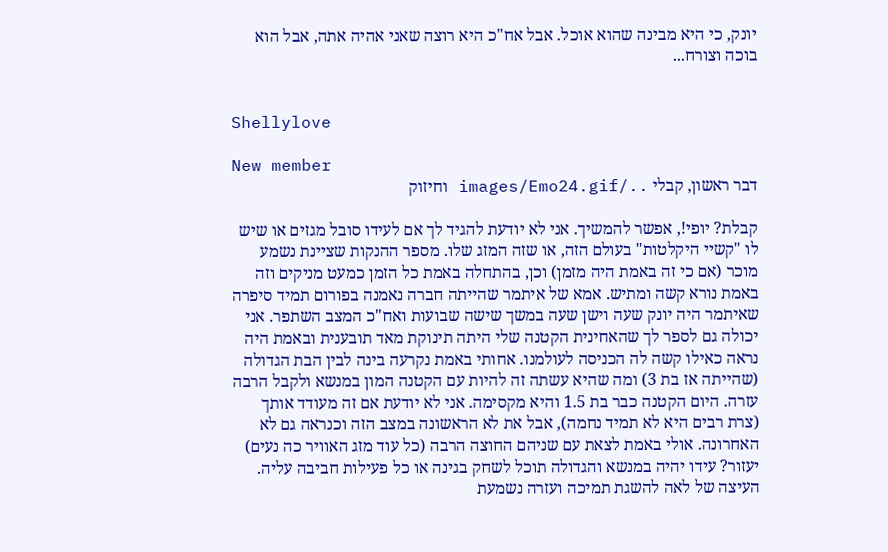יונק, כי היא מבינה שהוא אוכל. אבל אח"כ היא רוצה שאני אהיה אתה, אבל הוא בוכה וצורח...


Shellylove

New member
דבר ראשון, קבלי ../images/Emo24.gif וחיזוק

קבלת? יופי!, אפשר להמשיך. אני לא יודעת להגיד לך אם לעידו סובל מגזים או שיש לו "קשיי היקלטות" בעולם הזה, או שזה המזג שלו. מספר ההנקות שציינת נשמע מוכר (אם כי זה באמת היה מזמן) וכן, בהתחלה באמת כל הזמן כמעט מניקים וזה באמת נורא קשה ומתיש. אמא של איתמר שהייתה חברה נאמנה בפורום תמיד סיפרה שאיתמר היה יונק שעה וישן שעה במשך שישה שבועות ואח"כ המצב השתפר. אני יכולה גם לספר לך שהאחינית הקטנה שלי היתה תינוקת מאד תובענית ובאמת היה נראה כאילו קשה לה הכניסה לעולמנו. אחותי באמת נקרעה בינה לבין הבת הגדולה (שהייתה אז בת 3) ומה שהיא עשתה זה להיות עם הקטנה המון במנשא ולקבל הרבה עזרה. היום הקטנה כבר בת 1.5 והיא מקסימה. אני לא יודעת אם זה מעודד אותך (צרת רבים היא לא תמיד נחמה), אבל את לא הראשונה במצב הזה וכנראה גם לא האחרונה. אולי באמת לצאת עם שניהם החוצה הרבה (כל עוד מזג האוויר כה נעים) יעזור? עידו יהיה במנשא והגדולה תוכל לשחק בגינה או כל פעילות חביבה עליה. העיצה של לאה להשגת תמיכה ועזרה נשמעת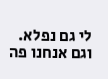לי גם נפלא. וגם אנחנו פה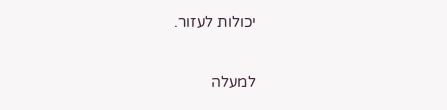יכולות לעזור.

למעלה